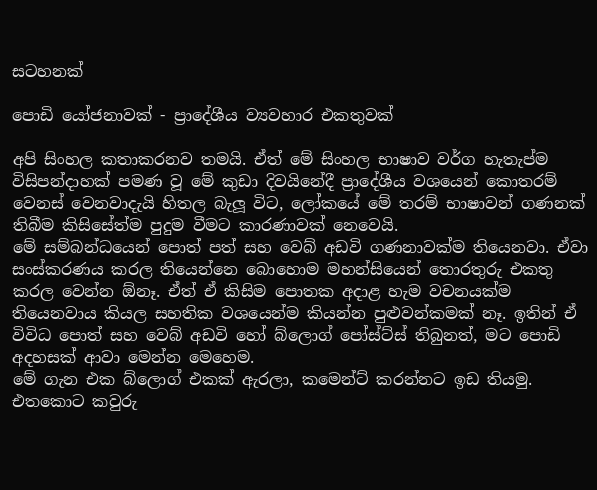සටහනක්

පොඩි යෝජනාවක් - ප්‍රාදේශීය ව්‍යවහාර එකතුවක්

අපි සිංහල කතාකරනව තමයි. ඒත් මේ සිංහල භාෂාව වර්ග හැතැප්ම විසිපන්දාහක් පමණ වූ මේ කුඩා දිවයිනේදී ප්‍රාදේශීය වශයෙන් කොතරම් වෙනස් වෙනවාදැයි හිතල බැලූ විට, ලෝකයේ මේ තරම් භාෂාවන් ගණනක් තිබීම කිසිසේත්ම පුදුම වීමට කාරණාවක් නෙවෙයි.
මේ සම්බන්ධයෙන් පොත් පත් සහ වෙබ් අඩවි ගණනාවක්ම තියෙනවා. ඒවා සංස්කරණය කරල තියෙන්නෙ බොහොම මහන්සියෙන් තොරතුරු එකතු කරල වෙන්න ඕනෑ. ඒත් ඒ කිසිම පොතක අදාළ හැම වචනයක්ම තියෙනවාය කියල සහතික වශයෙන්ම කියන්න පුළුවන්කමක් නෑ. ඉතින් ඒ විවිධ පොත් සහ වෙබ් අඩවි හෝ බ්ලොග් පෝස්ට්ස් තිබුනත්, මට පොඩි අදහසක් ආවා මෙන්න මෙහෙම.
මේ ගැන එක බ්ලොග් එකක් ඇරලා, කමෙන්ට් කරන්නට ඉඩ තියමු.
එතකොට කවුරු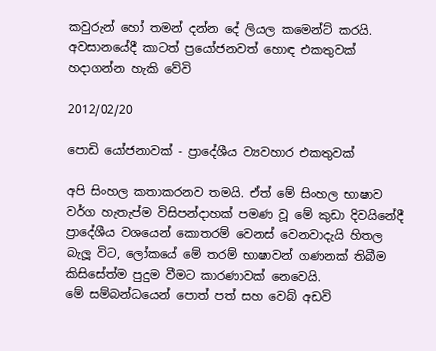කවුරුන් හෝ තමන් දන්න දේ ලියල කමෙන්ට් කරයි. අවසානයේදී කාටත් ප්‍රයෝජනවත් හොඳ එකතුවක් හදාගන්න හැකි වේවි

2012/02/20

පොඩි යෝජනාවක් - ප්‍රාදේශීය ව්‍යවහාර එකතුවක්

අපි සිංහල කතාකරනව තමයි. ඒත් මේ සිංහල භාෂාව වර්ග හැතැප්ම විසිපන්දාහක් පමණ වූ මේ කුඩා දිවයිනේදී ප්‍රාදේශීය වශයෙන් කොතරම් වෙනස් වෙනවාදැයි හිතල බැලූ විට, ලෝකයේ මේ තරම් භාෂාවන් ගණනක් තිබීම කිසිසේත්ම පුදුම වීමට කාරණාවක් නෙවෙයි.
මේ සම්බන්ධයෙන් පොත් පත් සහ වෙබ් අඩවි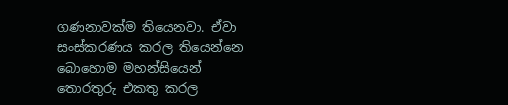ගණනාවක්ම තියෙනවා. ඒවා සංස්කරණය කරල තියෙන්නෙ බොහොම මහන්සියෙන් තොරතුරු එකතු කරල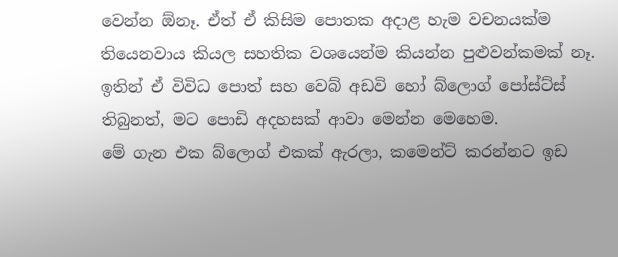වෙන්න ඕනෑ. ඒත් ඒ කිසිම පොතක අදාළ හැම වචනයක්ම තියෙනවාය කියල සහතික වශයෙන්ම කියන්න පුළුවන්කමක් නෑ. ඉතින් ඒ විවිධ පොත් සහ වෙබ් අඩවි හෝ බ්ලොග් පෝස්ට්ස් තිබුනත්, මට පොඩි අදහසක් ආවා මෙන්න මෙහෙම.
මේ ගැන එක බ්ලොග් එකක් ඇරලා, කමෙන්ට් කරන්නට ඉඩ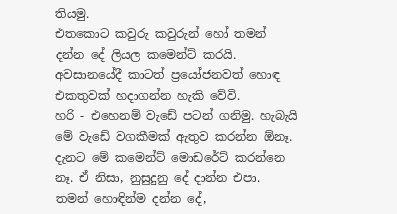තියමු.
එතකොට කවුරු කවුරුන් හෝ තමන් දන්න දේ ලියල කමෙන්ට් කරයි. අවසානයේදී කාටත් ප්‍රයෝජනවත් හොඳ එකතුවක් හදාගන්න හැකි වේවි.
හරි - එහෙනම් වැඩේ පටන් ගනිමු. හැබැයි මේ වැඩේ වගකීමක් ඇතුව කරන්න ඕනෑ.
දැනට මේ කමෙන්ට් මොඩරේට් කරන්නෙ නෑ. ඒ නිසා, නුසුදුනු දේ දාන්න එපා.
තමන් හොඳින්ම දන්න දේ,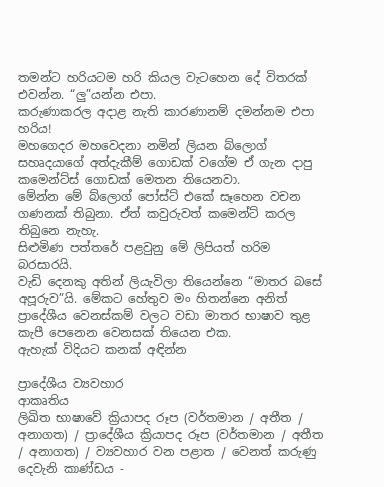තමන්ට හරියටම හරි කියල වැටහෙන දේ විතරක් එවන්න. “ලු”යන්න එපා.
කරුණාකරල අදාළ නැති කාරණානම් දමන්නම එපා හරිය!
මහගෙදර මහවෙදනා නමින් ලියන බ්ලොග් සහෘදයාගේ අත්දැකීම් ගොඩක් වගේම ඒ ගැන දාපු කමෙන්ට්ස් ගොඩක් මෙතන තියෙනවා.
මේන්න මේ බ්ලොග් පෝස්ට් එකේ සෑහෙන වචන ගණනක් තිබුනා. ඒත් කවුරුවත් කමෙන්ට් කරල තිබුනෙ නැහැ.
සිළුමිණ පත්තරේ පළවුනු මේ ලිපියත් හරිම බරසාරයි.
වැඩි දෙනකු අතින් ලියැවිලා තියෙන්නෙ “මාතර බසේ අපූරුව”යි. මේකට හේතුව මං හිතන්නෙ අනිත් ප්‍රාදේශීය වෙනස්කම් වලට වඩා මාතර භාෂාව තුළ කැපී පෙනෙන වෙනසක් තියෙන එක.
ඇහැක් විදියට කනක් අඳින්න

ප්‍රාදේශීය ව්‍යවහාර
ආකෘතිය
ලිඛිත භාෂාවේ ක්‍රියාපද රූප (වර්තමාන / අතීත / අනාගත) / ප්‍රාදේශීය ක්‍රියාපද රූප (වර්තමාන / අතීත / අනාගත) / ව්‍යවහාර වන පළාත / වෙනත් කරුණු
දෙවැනි කාණ්ඩය -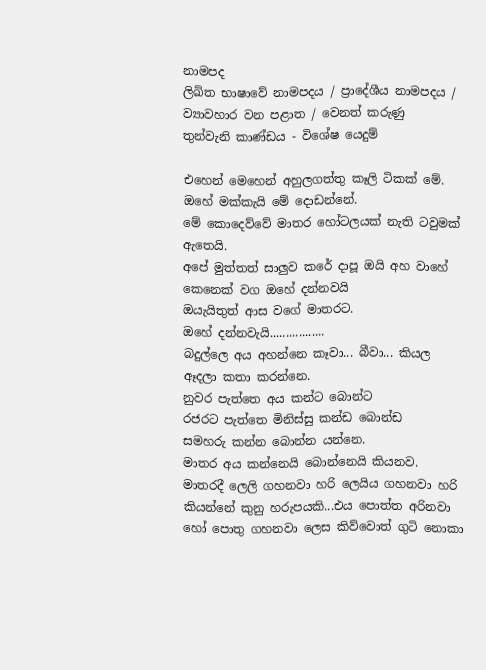නාමපද
ලිඛිත භාෂාවේ නාමපදය / ප්‍රාදේශීය නාමපදය / ව්‍යාවහාර වන පළාත / වෙනත් කරුණු
තුන්වැනි කාණ්ඩය - විශේෂ යෙදුම්

එහෙන් මෙහෙන් අහුලගත්තු කෑලි ටිකක් මේ.
ඔහේ මක්කැයි මේ දොඩන්නේ.
මේ කොදෙව්වේ මාතර හෝටලයක් නැති ටවුමක් ඇතෙයි.
අපේ මුත්තත් සාලුව කරේ දාපූ ඔයි අහ වාහේ කෙනෙක් වග ඔහේ දන්නවයි
ඔයැයිතුත් ආස වගේ මාතරට.
ඔහේ දන්නවැයි.................
බදුල්ලෙ අය අහන්නෙ කෑවා... බීවා... කියල ඈදලා කතා කරන්නෙ.
නුවර පැත්තෙ අය කන්ට බොන්ට
රජරට පැත්තෙ මිනිස්සු කන්ඩ බොන්ඩ
සමහරු කන්න බොන්න යන්නෙ.
මාතර අය කන්නෙයි බොන්නෙයි කියනව.
මාතරදී ලෙලි ගහනවා හරි ලෙයිය ගහනවා හරි කියන්නේ කුනු හරුපයකි...එය පොත්ත අරිනවා හෝ පොතු ගහනවා ලෙස කිව්වොත් ගුටි නොකා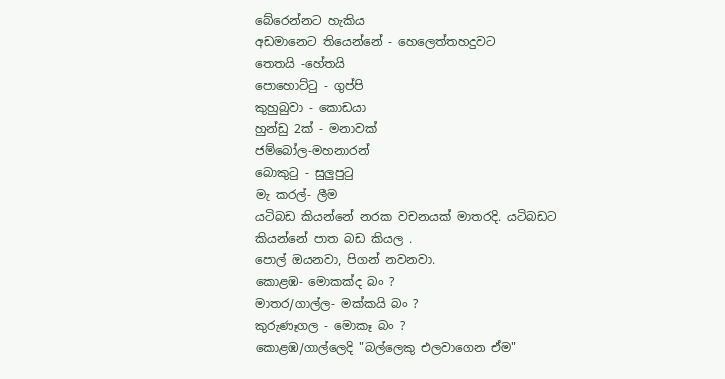බේරෙන්නට හැකිය
අඩමානෙට තියෙන්නේ - හෙලෙත්තහදුවට
තෙතයි -හේතයි
පොහොට්ටු - ගුප්පි
කුහුබුවා - කොඩයා
හුන්ඩු 2ක් - මනාවක්
ජම්බෝල-මහනාරන්
බොකුටු - සුලුපුටු
මැ කරල්- ලීම
යටිබඩ කියන්නේ නරක වචනයක් මාතරදි. යටිබඩට කියන්නේ පාත බඩ කියල .
පොල් ඔයනවා, පි‍ගන් නවනවා.
කොළඹ- මොකක්ද බං ?
මාතර/ගාල්ල- මක්කයි බං ?
කුරුණෑගල - මොකෑ බං ?
කොළඹ/ගාල්ලෙදි "බල්ලෙකු එලවාගෙන ඒම"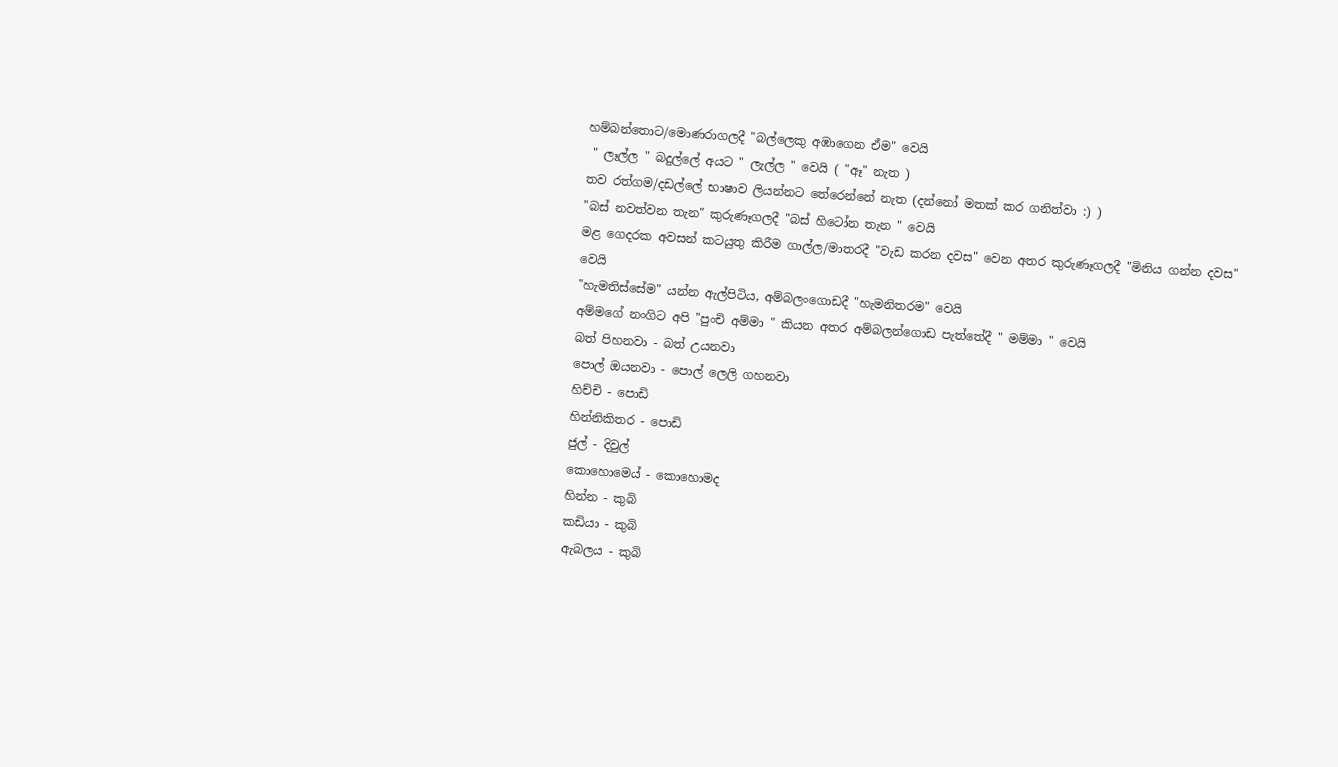හම්බන්තොට/මොණරාගලදී "බල්ලෙකු අඹාගෙන ඒම" වෙයි
 " ලෑල්ල " බදුල්ලේ අයට " ලැල්ල " වෙයි ( "ඈ" නැත )
තව රත්ගම/දඩල්ලේ භාෂාව ලියන්නට තේරෙන්නේ නැත (දන්නෝ මතක් කර ගනිත්වා :) )
"බස් නවත්වන තැන" කුරුණෑගලදී "බස් හිටෝන තැන " වෙයි
මළ ගෙදරක අවසන් කටයුතු කිරීම ගාල්ල/මාතරදී "වැඩ කරන දවස" වෙන අතර කුරුණෑගලදී "මිනිය ගන්න දවස" වෙයි
"හැමතිස්සේම" යන්න ඇල්පිටිය, අම්බලංගොඩදී "හැමනිතරම" වෙයි
අම්මගේ නංගිට අපි "පුංචි අම්මා " කියන අතර අම්බලන්ගොඩ පැත්තේදී " මම්මා " වෙයි
බත් පිහනවා - බත් උයනවා
පොල් ඔයනවා - පොල් ලෙලි ගහනවා
හිච්චි - පොඩි
හින්නිකිතර - පොඩි
ජුල් - දිවුල්
කොහොමෙය් - කොහොමද
හින්න - කුබි
කඩියා - කුබි
ඇබලය - කුබි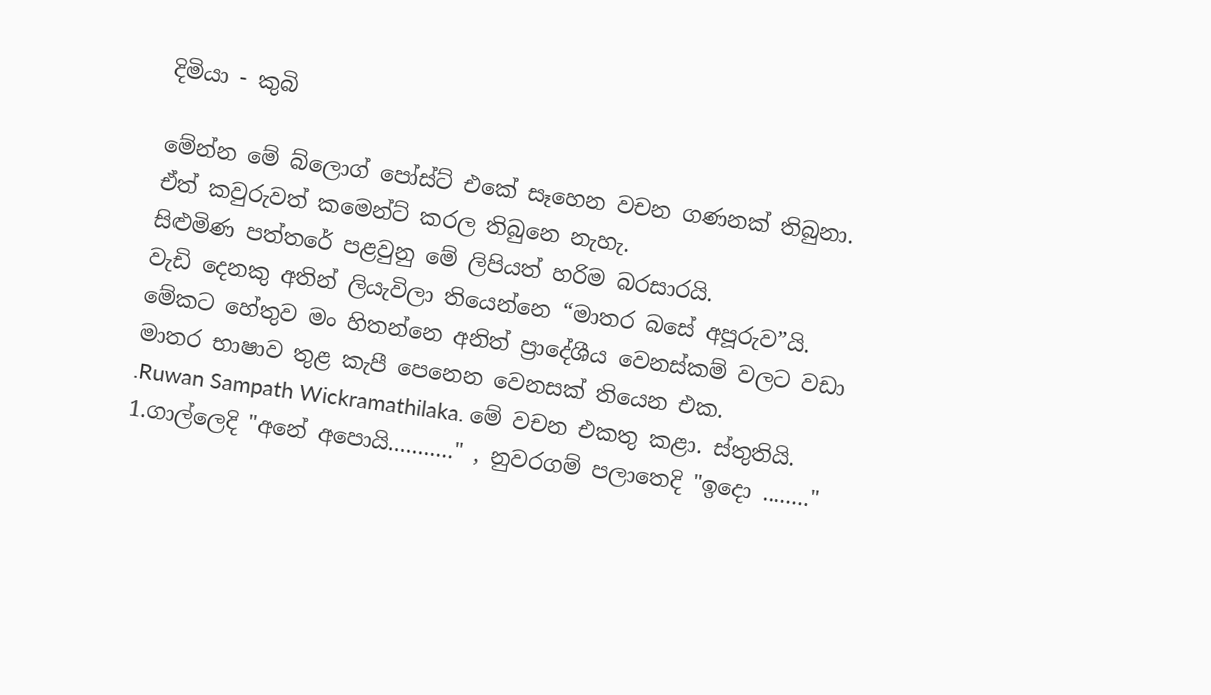දිමියා - කුබි

මේන්න මේ බ්ලොග් පෝස්ට් එකේ සෑහෙන වචන ගණනක් තිබුනා. ඒත් කවුරුවත් කමෙන්ට් කරල තිබුනෙ නැහැ.
සිළුමිණ පත්තරේ පළවුනු මේ ලිපියත් හරිම බරසාරයි.
වැඩි දෙනකු අතින් ලියැවිලා තියෙන්නෙ “මාතර බසේ අපූරුව”යි. මේකට හේතුව මං හිතන්නෙ අනිත් ප්‍රාදේශීය වෙනස්කම් වලට වඩා මාතර භාෂාව තුළ කැපී පෙනෙන වෙනසක් තියෙන එක.
.Ruwan Sampath Wickramathilaka. මේ වචන එකතු කළා. ස්තුතියි.
1.ගාල්ලෙදි "අනේ අපොයි..........." , නුවරගම් පලාතෙදි "ඉදො ........"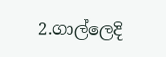2.ගාල්ලෙදි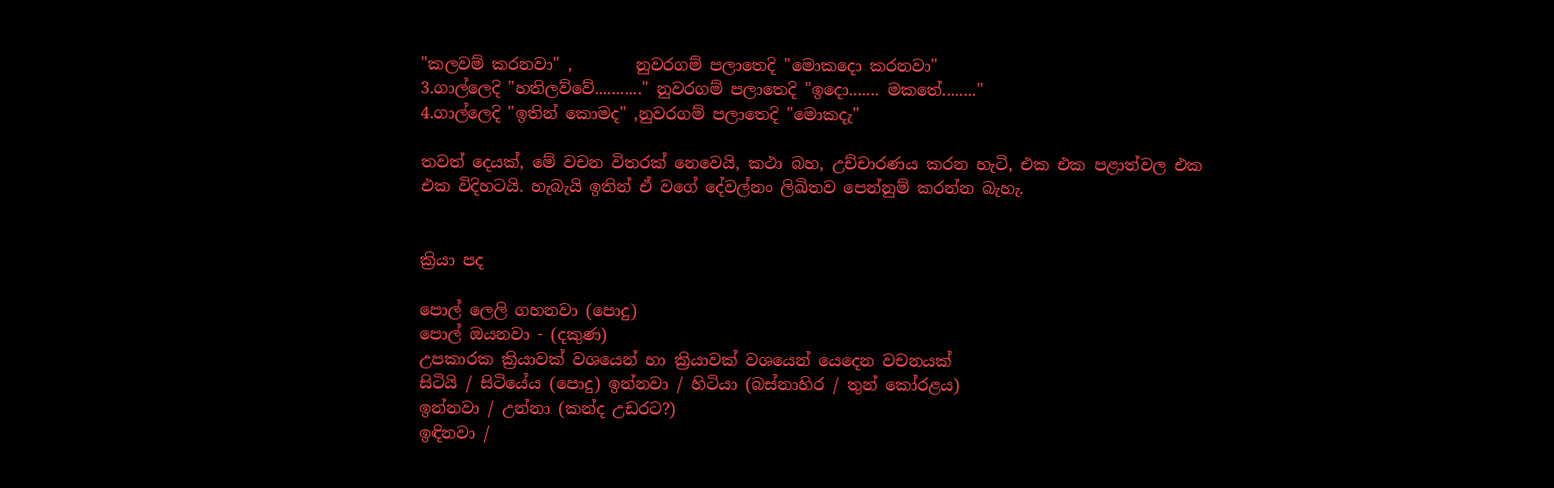"කලවම් කරනවා" ,        නුවරගම් පලාතෙදි "මොකදො කරනවා"
3.ගාල්ලෙදි "හතිලව්වේ..........." නුවරගම් පලාතෙදි "ඉදො....... මකතේ........"
4.ගාල්ලෙදි "ඉතින් කොමද" ,නුවරගම් පලාතෙදි "මොකදැ"

තවත් දෙයක්, මේ වචන විතරක් නෙවෙයි, කථා බහ, උච්චාරණය කරන හැටි, එක එක පළාත්වල එක එක විදිහටයි. හැබැයි ඉතින් ඒ වගේ දේවල්නං ලිඛිතව පෙන්නුම් කරන්න බැහැ.


ක්‍රියා පද

පොල් ලෙලි ගහනවා (පොදු)
පොල් ඔයනවා - (දකුණ)
උපකාරක ක්‍රියාවක් වශයෙන් හා ක්‍රියාවක් වශයෙන් යෙදෙන වචනයක්
සිටියි / සිටියේය (පොදු) ඉන්නවා / හිටියා (බස්නාහිර / තුන් කෝරළය)
ඉන්නවා / උන්නා (කන්ද උඩරට?)
ඉඳිනවා /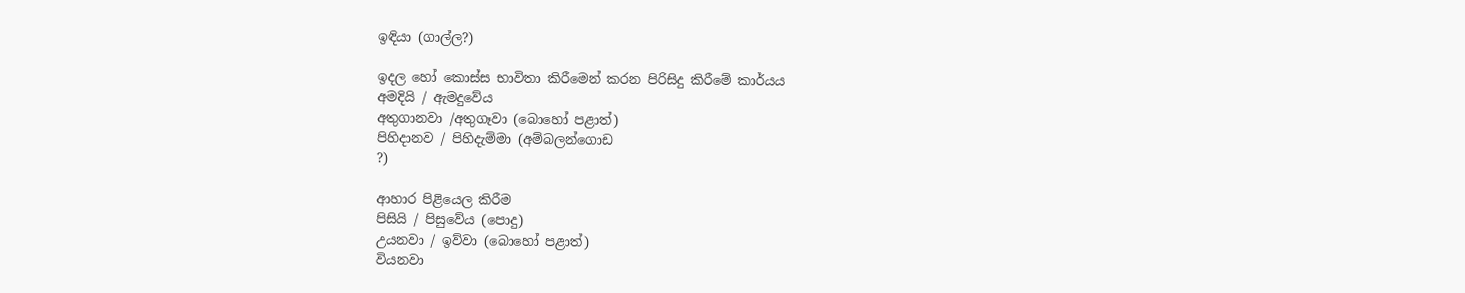ඉඳියා (ගාල්ල?)

ඉදල හෝ කොස්ස භාවිතා කිරීමෙන් කරන පිරිසිදු කිරීමේ කාර්යය
අමදියි / ඇමදුවේය
අතුගානවා /අතුගෑවා (බොහෝ පළාත්)
පිහිදානව / පිහිදැම්මා (අම්බලන්ගොඩ
?)

ආහාර පිළියෙල කිරීම
පිසියි / පිසුවේය (පොදු)
උයනවා / ඉව්වා (බොහෝ පළාත්)
වියනවා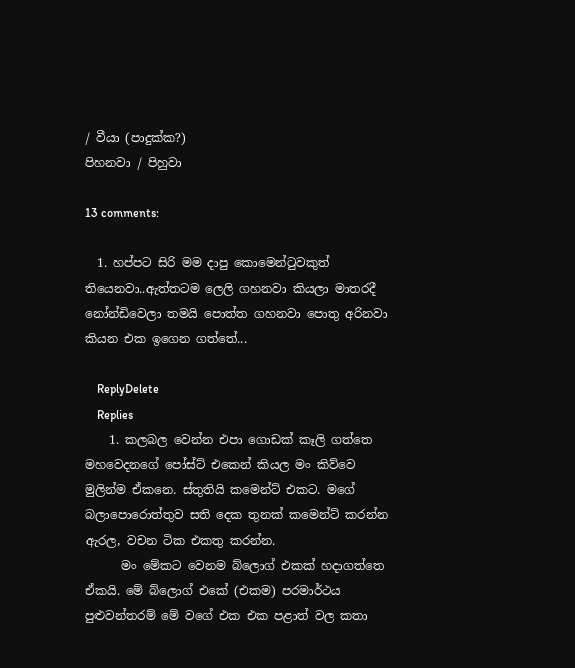/ වීයා (පාදුක්ක?)
පිහනවා / පිහුවා

13 comments:

  1. හප්පට සිරි මම දාපු කොමෙන්‍ටුවකුත් තියෙනවා..ඇත්තටම ලෙලි ගහනවා කියලා මාතරදී නෝන්ඩිවෙලා තමයි පොත්ත ගහනවා පොතු අරිනවා කියන එක ඉගෙන ගත්තේ...

    ReplyDelete
    Replies
    1. කලබල වෙන්න එපා ගොඩක් කෑලි ගත්තෙ මහවෙදනගේ පෝස්ට් එකෙන් කියල මං කිව්වෙ මුලින්ම ඒකනෙ. ස්තුතියි කමෙන්ට් එකට. මගේ බලාපොරොත්තුව සති දෙක තුනක් කමෙන්ට් කරන්න ඇරල, වචන ටික එකතු කරන්න.
      මං මේකට වෙනම බ්ලොග් එකක් හදාගත්තෙ ඒකයි. මේ බ්ලොග් එකේ (එකම) පරමාර්ථය පුළුවන්තරම් මේ වගේ එක එක පළාත් වල කතා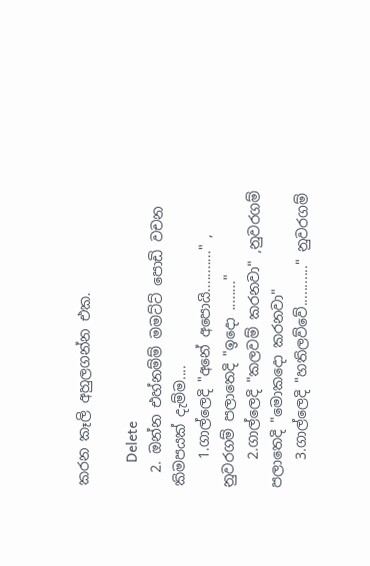කරන කෑලි අහුලගන්න එක.

      Delete
  2. ඔන්න එහ්නම්ම් මමට්ට් පොඩි වචන කිමපයක් දැම්ම....
    1.ගාල්ලෙදි "අනේ අපොයි..........." , නුවරගම් පලාතෙදි "ඉදො ........"
    2.ගාල්ලෙදි "කලවම් කරනවා" ,නුවරගම් පලාතෙදි "මොකදො කරනවා"
    3.ගාල්ලෙදි "හතිලව්වේ..........." නුවරගම්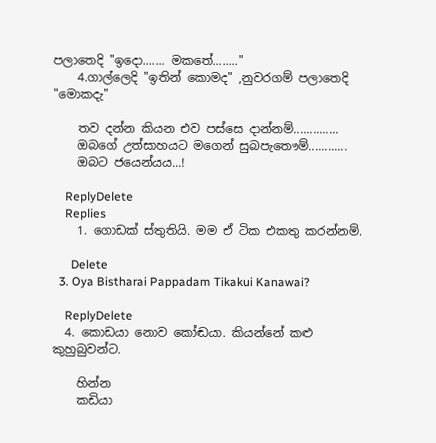පලාතෙදි "ඉදො....... මකතේ........"
    4.ගාල්ලෙදි "ඉතින් කොමද" ,නුවරගම් පලාතෙදි "මොකදැ"

    තව දන්න කියන එව පස්සෙ දාන්නම්..............
    ඔබගේ උත්සාහයට මගෙන් සුබපැතෞම්............
    ඔබට ජයෙන්යය...!

    ReplyDelete
    Replies
    1. ගොඩක් ස්තුතියි. මම ඒ ටික එකතු කරන්නම්.

      Delete
  3. Oya Bistharai Pappadam Tikakui Kanawai?

    ReplyDelete
  4. කොඩයා නොව කෝඬයා. කියන්නේ කළු කුහුබුවන්ට.

    හින්න
    කඩියා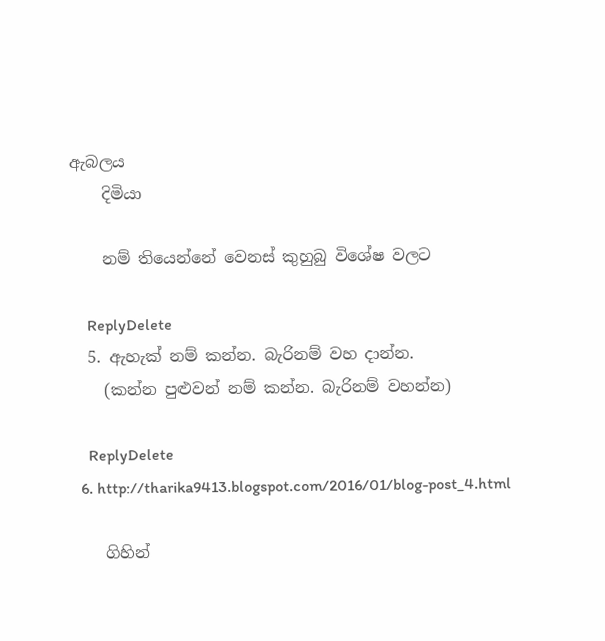ඇබලය
    දිමියා

    නම් තියෙන්නේ වෙනස් කුහුබු විශේෂ වලට

    ReplyDelete
  5. ඇහැක් නම් කන්න. බැරිනම් වහ දාන්න.
    (කන්න පුළුවන් නම් කන්න. බැරිනම් වහන්න)

    ReplyDelete
  6. http://tharika9413.blogspot.com/2016/01/blog-post_4.html

    ගිහින්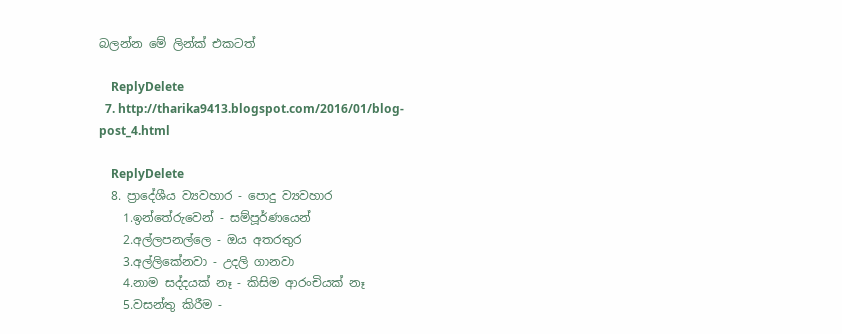බලන්න මේ ලින්ක් එකටත්

    ReplyDelete
  7. http://tharika9413.blogspot.com/2016/01/blog-post_4.html

    ReplyDelete
  8. ප්‍රාදේශීය ව්‍යවහාර - පොදු ව්‍යවහාර
    1.ඉන්තේරුවෙන් - සම්පූර්ණයෙන්
    2.අල්ලපනල්ලෙ - ඔය අතරතුර
    3.අල්ලිකේනවා - උදලි ගානවා
    4.නාම සද්දයක් නෑ - කිසිම ආරංචියක් නෑ
    5.වසන්තු කිරීම -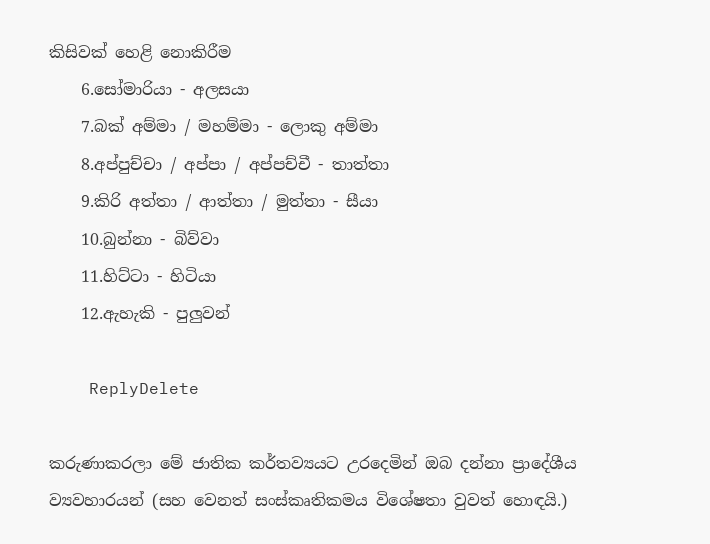කිසිවක් හෙළි නොකිරීම
    6.සෝමාරියා - අලසයා
    7.බක් අම්මා / මහම්මා - ලොකු අම්මා
    8.අප්පුච්චා / අප්පා / අප්පච්චී - තාත්තා
    9.කිරි අත්තා / ආත්තා / මුත්තා - සීයා
    10.බුන්නා - බිව්වා
    11.හිට්ටා - හිටියා
    12.ඇහැකි - පුලුවන්

    ReplyDelete

කරුණාකරලා මේ ජාතික කර්තව්‍යයට උරදෙමින් ඔබ දන්නා ප්‍රාදේශීය ව්‍යවහාරයන් (සහ වෙනත් සංස්කෘතිකමය විශේෂතා වුවත් හොඳයි.)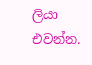ලියා එවන්න.